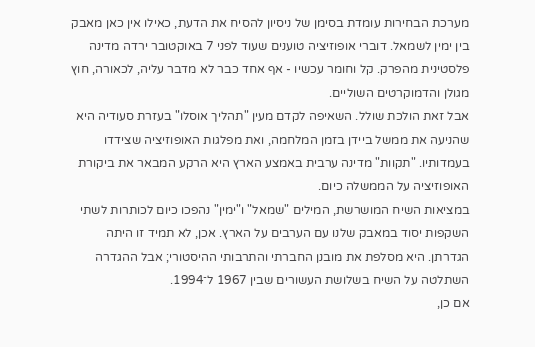מערכת הבחירות עומדת בסימן של ניסיון להסיח את הדעת, כאילו אין כאן מאבק בין ימין לשמאל. דוברי אופוזיציה טוענים שעוד לפני 7 באוקטובר ירדה מדינה פלסטינית מהפרק. קל וחומר עכשיו - אף אחד כבר לא מדבר עליה, לכאורה, חוץ מגולן והדמוקרטים השוליים.
אבל זאת הולכת שולל. השאיפה לקדם מעין "תהליך אוסלו" בעזרת סעודיה היא שהניעה את ממשל ביידן בזמן המלחמה, ואת מפלגות האופוזיציה שצידדו בעמדותיו. "תקוות" מדינה ערבית באמצע הארץ היא הרקע המבאר את ביקורת האופוזיציה על הממשלה כיום.
במציאות השיח המושרשת, המילים "שמאל" ו"ימין" נהפכו כיום לכותרות לשתי השקפות יסוד במאבק שלנו עם הערבים על הארץ. אכן, לא תמיד זו היתה הגדרתן. היא מסלפת את מובנן החברתי והתרבותי ההיסטורי; אבל ההגדרה השתלטה על השיח בשלושת העשורים שבין 1967 ל־1994.
אם כן,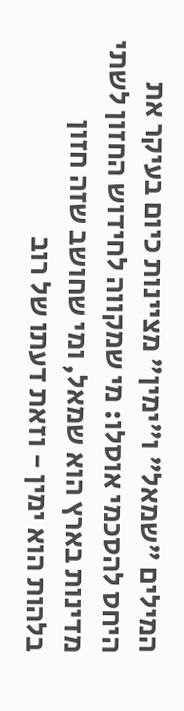המילים "שמאל" ו"ימין" מציינות כיום בעיקר את היחס להסכמי אוסלו: מי שמקווה לחידוש החזון לשתי מדינות בארץ הוא שמאל, ומי שחושב שזה חזון בלהות הוא ימין - וזאת דעתו של רוב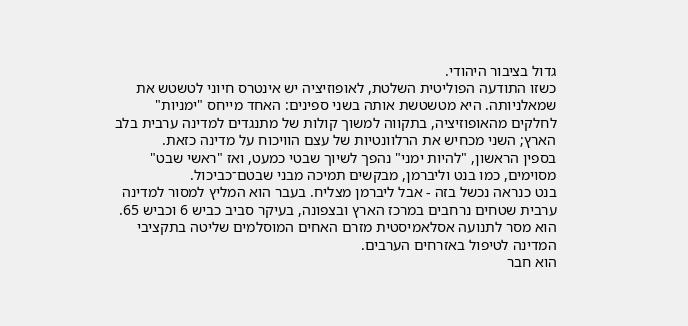גדול בציבור היהודי.
כשזו התודעה הפוליטית השלטת, לאופוזיציה יש אינטרס חיוני לטשטש את שמאלניותה. היא מטשטשת אותה בשני ספינים: האחד מייחס "ימניות" לחלקים מהאופוזיציה, בתקווה למשוך קולות של מתנגדים למדינה ערבית בלב הארץ; השני מכחיש את הרלוונטיות של עצם הוויכוח על מדינה כזאת.
בספין הראשון, "להיות ימני" נהפך לשיוך שבטי כמעט, ואז "ראשי שבט" מסוימים, כמו בנט וליברמן, מבקשים תמיכה מבני שבטם־כביכול.
בנט כנראה נכשל בזה - אבל ליברמן מצליח. בעבר הוא המליץ למסור למדינה ערבית שטחים נרחבים במרכז הארץ ובצפונה, בעיקר סביב כביש 6 וכביש 65. הוא מסר לתנועה אסלאמיסטית מזרם האחים המוסלמים שליטה בתקציבי המדינה לטיפול באזרחים הערבים.
הוא חבר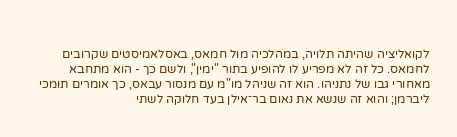לקואליציה שהיתה תלויה, במהלכיה מול חמאס, באסלאמיסטים שקרובים לחמאס. כל זה לא מפריע לו להופיע בתור "ימין", ולשם כך - הוא מתחבא מאחורי גבו של נתניהו. הוא זה שניהל מו"מ עם מנסור עבאס, כך אומרים תומכי ליברמן; והוא זה שנשא את נאום בר־אילן בעד חלוקה לשתי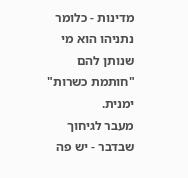מדינות - כלומר נתניהו הוא מי שנותן להם "חותמת כשרות" ימנית.
מעבר לגיחוך שבדבר - יש פה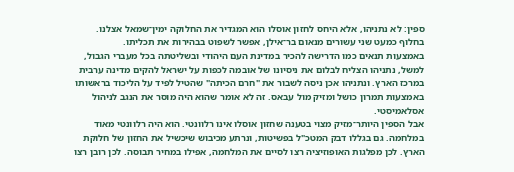ספין: לא נתניהו, אלא היחס לחזון אוסלו הוא המגדיר את החלוקה ימין־שמאל אצלנו. בחלוף כמעט שני עשורים מנאום בר־אילן, אפשר לשפוט בבהירות את תכליתו.
באמצעות תנאים כמו הדרישה להכיר במדינת העם היהודי ובשליטתה בכל מעברי הגבול, למשל, נתניהו הצליח לבלום את ניסיונו של אובמה לכפות על ישראל להקים מדינה ערבית במרכז הארץ. ונתניהו אכן ניסה לשבור את "חרם הכיתה" שהטיל לפיד על הליכוד בראשותו באמצעות תמרון כושל ומזיק מול עבאס. זה לא אומר שהוא היה מוסר את הנגב לניהול אסלאמיסטי.
אבל הספין היותר־מזיק מצוי בטענה שחזון אוסלו אינו רלוונטי. הוא היה רלוונטי מאוד במלחמה. גם בגללו דבק המטכ"ל בפשיטות, ונרתע מכיבוש שיכשיל את החזון של חלוקת הארץ. לכן מפלגות האופוזיציה רצו לסיים את המלחמה, אפילו במחיר תבוסה. לכן רובן רצו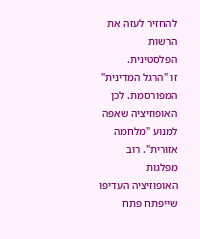להחזיר לעזה את הרשות הפלסטינית.
זו "הרגל המדינית" המפורסמת. לכן האופוזיציה שאפה למנוע "מלחמה אזורית". רוב מפלגות האופוזיציה העדיפו שייפתח פתח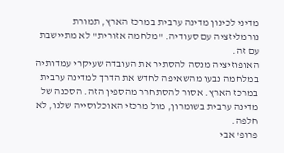מדיני לכינון מדינה ערבית במרכז הארץ, תמורת נורמליזציה עם סעודיה. "מלחמה אזורית" לא מתיישבת עם זה.
האופוזיציה מנסה להסתיר את העובדה שעיקרי עמדותיה במלחמה נבעו מהשאיפה לחדש את הדרך למדינה ערבית במרכז הארץ. אסור להסתחרר מהספין הזה. הסכנה של מדינה ערבית בשומרון, מול מרכזי האוכלוסייה שלנו, לא חלפה.
פרופ' אבי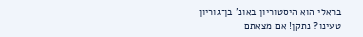בראלי הוא היסטוריון באונ' בן־גוריון
טעינו? נתקן! אם מצאתם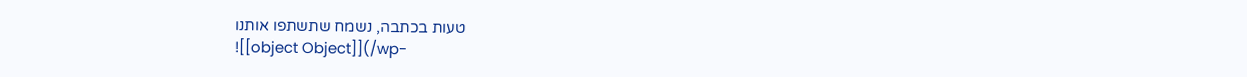טעות בכתבה, נשמח שתשתפו אותנו
![[object Object]](/wp-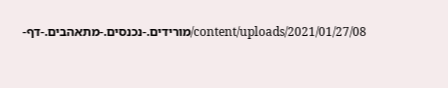content/uploads/2021/01/27/08/מורידים.-נכנסים.-מתאהבים.-דף-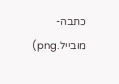כתבה-מובייל.png)